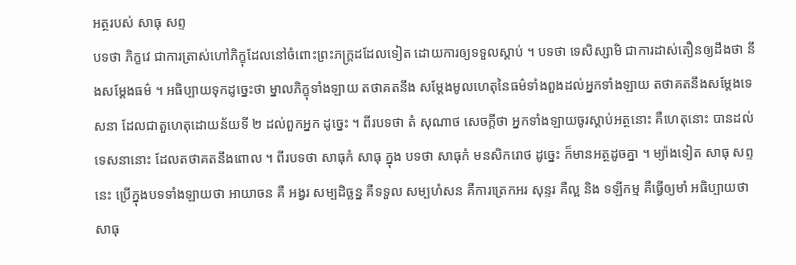អត្ថរបស់ សាធុ សព្ទ
បទថា ភិក្ខវេ ជាការត្រាស់ហៅភិក្ខុដែលនៅចំពោះព្រះភក្ត្រដដែលទៀត ដោយការឲ្យទទួលស្តាប់ ។ បទថា ទេសិស្សាមិ ជាការដាស់តឿនឲ្យដឹងថា នឹងសម្តែងធម៌ ។ អធិប្បាយទុកដូច្នេះថា ម្នាលភិក្ខុទាំងឡាយ តថាគតនឹង សម្តែងមូលហេតុនៃធម៌ទាំងពួងដល់អ្នកទាំងឡាយ តថាគតនឹងសម្តែងទេសនា ដែលជាតួហេតុដោយន័យទី ២ ដល់ពួកអ្នក ដូច្នេះ ។ ពីរបទថា តំ សុណាថ សេចក្តីថា អ្នកទាំងឡាយចូរស្តាប់អត្ថនោះ គឺហេតុនោះ បានដល់ ទេសនានោះ ដែលតថាគតនឹងពោល ។ ពីរបទថា សាធុកំ សាធុ ក្នុង បទថា សាធុកំ មនសិករោថ ដូច្នេះ ក៏មានអត្ថដូចគ្នា ។ ម្យ៉ាងទៀត សាធុ សព្ទនេះ ប្រើក្នុងបទទាំងឡាយថា អាយាចន គឺ អង្វរ សម្បដិច្ឆន្ន គឺទទួល សម្បហំសន គឺការត្រេកអរ សុន្ទរ គឺល្អ និង ទឡីកម្ម គឺធ្វើឲ្យមាំ អធិប្បាយថា សាធុ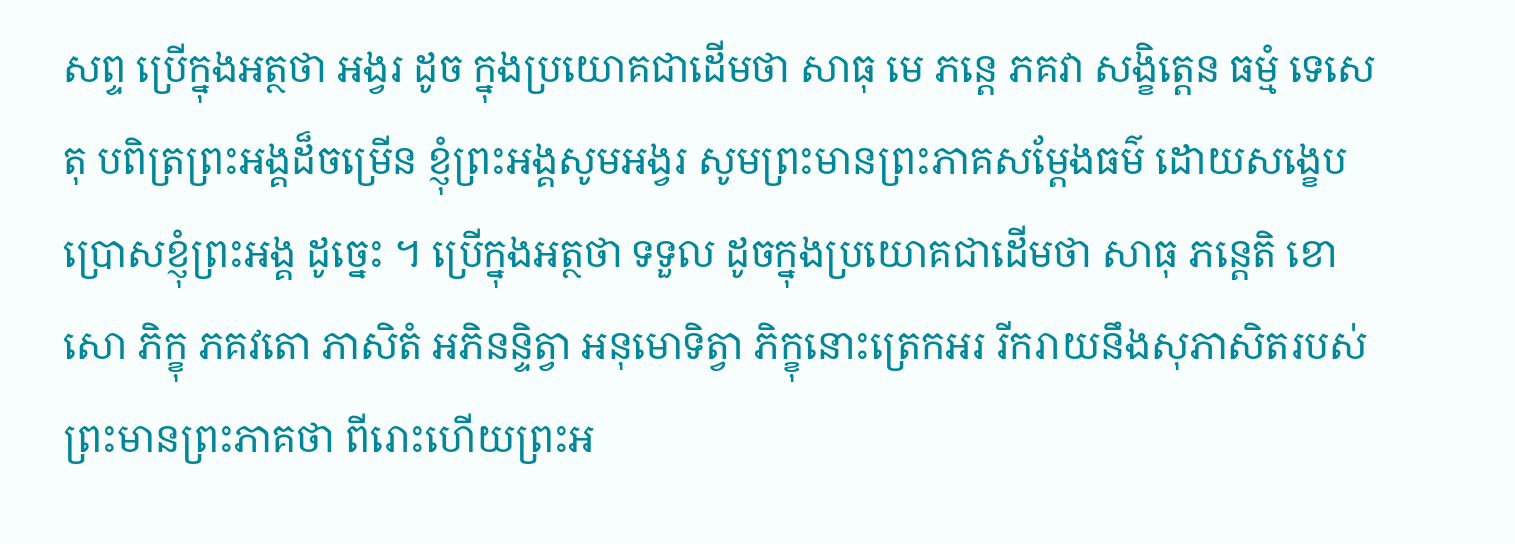សព្ទ ប្រើក្នុងអត្ថថា អង្វរ ដូច ក្នុងប្រយោគជាដើមថា សាធុ មេ ភន្តេ ភគវា សង្ខិត្តេន ធម្មំ ទេសេតុ បពិត្រព្រះអង្គដ៏ចម្រើន ខ្ញុំព្រះអង្គសូមអង្វរ សូមព្រះមានព្រះភាគសម្តែងធម៌ ដោយសង្ខេប ប្រោសខ្ញុំព្រះអង្គ ដូច្នេះ ។ ប្រើក្នុងអត្ថថា ទទួល ដូចក្នុងប្រយោគជាដើមថា សាធុ ភន្តេតិ ខោ សោ ភិក្ខុ ភគវតោ ភាសិតំ អភិនន្ទិត្វា អនុមោទិត្វា ភិក្ខុនោះត្រេកអរ រីករាយនឹងសុភាសិតរបស់ព្រះមានព្រះភាគថា ពីរោះហើយព្រះអ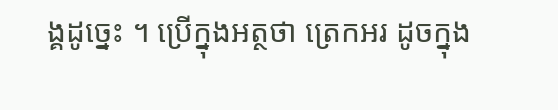ង្គដូច្នេះ ។ ប្រើក្នុងអត្ថថា ត្រេកអរ ដូចក្នុង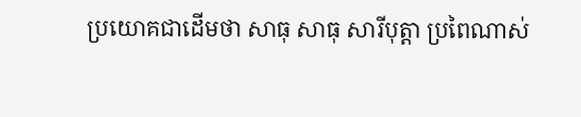ប្រយោគជាដើមថា សាធុ សាធុ សារីបុត្តា ប្រពៃណាស់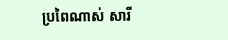ប្រពៃណាស់ សារី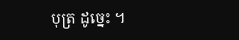បុត្រ ដូច្នេះ ។